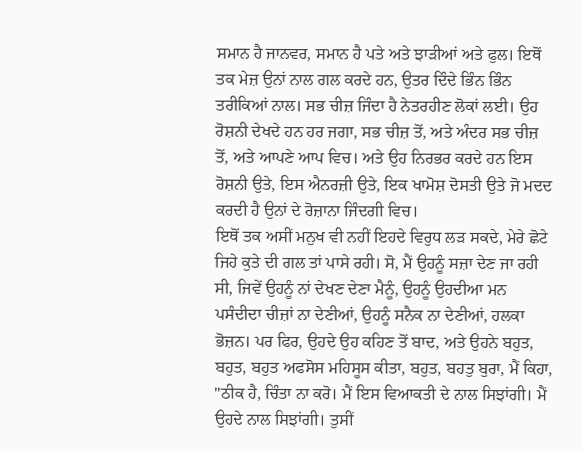ਸਮਾਨ ਹੈ ਜਾਨਵਰ, ਸਮਾਨ ਹੈ ਪਤੇ ਅਤੇ ਝਾੜੀਆਂ ਅਤੇ ਫੁਲ। ਇਥੋਂ ਤਕ ਮੇਜ਼ ਉਨਾਂ ਨਾਲ ਗਲ ਕਰਦੇ ਹਨ, ਉਤਰ ਦਿੰਦੇ ਭਿੰਨ ਭਿੰਨ ਤਰੀਕਿਆਂ ਨਾਲ। ਸਭ ਚੀਜ਼ ਜਿੰਦਾ ਹੈ ਨੇਤਰਹੀਣ ਲੋਕਾਂ ਲਈ। ਉਹ ਰੋਸ਼ਨੀ ਦੇਖਦੇ ਹਨ ਹਰ ਜਗਾ, ਸਭ ਚੀਜ਼ ਤੋਂ, ਅਤੇ ਅੰਦਰ ਸਭ ਚੀਜ਼ ਤੋਂ, ਅਤੇ ਆਪਣੇ ਆਪ ਵਿਚ। ਅਤੇ ਉਹ ਨਿਰਭਰ ਕਰਦੇ ਹਨ ਇਸ ਰੋਸ਼ਨੀ ਉਤੇ, ਇਸ ਐਨਰਜ਼ੀ ਉਤੇ, ਇਕ ਖਾਮੋਸ਼ ਦੋਸਤੀ ਉਤੇ ਜੋ ਮਦਦ ਕਰਦੀ ਹੈ ਉਨਾਂ ਦੇ ਰੋਜ਼ਾਨਾ ਜਿੰਦਗੀ ਵਿਚ।
ਇਥੋਂ ਤਕ ਅਸੀਂ ਮਨੁਖ ਵੀ ਨਹੀਂ ਇਹਦੇ ਵਿਰੁਧ ਲੜ ਸਕਦੇ, ਮੇਰੇ ਛੋਟੇ ਜਿਹੇ ਕੁਤੇ ਦੀ ਗਲ ਤਾਂ ਪਾਸੇ ਰਹੀ। ਸੋ, ਮੈਂ ਉਹਨੂੰ ਸਜ਼ਾ ਦੇਣ ਜਾ ਰਹੀ ਸੀ, ਜਿਵੇਂ ਉਹਨੂੰ ਨਾਂ ਦੇਖਣ ਦੇਣਾ ਮੈਨੂੰ, ਉਹਨੂੰ ਉਹਦੀਆ ਮਨ ਪਸੰਦੀਦਾ ਚੀਜ਼ਾਂ ਨਾ ਦੇਣੀਆਂ, ਉਹਨੂੰ ਸਨੈਕ ਨਾ ਦੇਣੀਆਂ, ਹਲਕਾ ਭੋਜ਼ਨ। ਪਰ ਫਿਰ, ਉਹਦੇ ਉਹ ਕਹਿਣ ਤੋਂ ਬਾਦ, ਅਤੇ ਉਹਨੇ ਬਹੁਤ, ਬਹੁਤ, ਬਹੁਤ ਅਫਸੋਸ ਮਹਿਸੂਸ ਕੀਤਾ, ਬਹੁਤ, ਬਹਤੁ ਬੁਰਾ, ਮੈਂ ਕਿਹਾ, "ਠੀਕ ਹੈ, ਚਿੰਤਾ ਨਾ ਕਰੋ। ਮੈਂ ਇਸ ਵਿਆਕਤੀ ਦੇ ਨਾਲ ਸਿਝਾਂਗੀ। ਮੈਂ ਉਹਦੇ ਨਾਲ ਸਿਝਾਂਗੀ। ਤੁਸੀਂ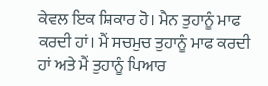ਕੇਵਲ ਇਕ ਸ਼ਿਕਾਰ ਹੋ। ਮੈਨ ਤੁਹਾਨੂੰ ਮਾਫ ਕਰਦੀ ਹਾਂ। ਮੈਂ ਸਚਮੁਚ ਤੁਹਾਨੂੰ ਮਾਫ ਕਰਦੀ ਹਾਂ ਅਤੇ ਮੈਂ ਤੁਹਾਨੂੰ ਪਿਆਰ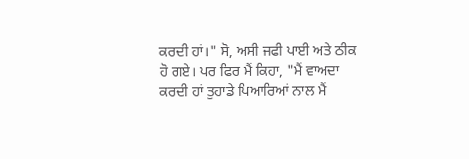ਕਰਦੀ ਹਾਂ।" ਸੋ, ਅਸੀ ਜਫੀ ਪਾਈ ਅਤੇ ਠੀਕ ਹੋ ਗਏ। ਪਰ ਫਿਰ ਮੈਂ ਕਿਹਾ, "ਮੈਂ ਵਾਅਦਾ ਕਰਦੀ ਹਾਂ ਤੁਹਾਡੇ ਪਿਆਰਿਆਂ ਨਾਲ ਮੈਂ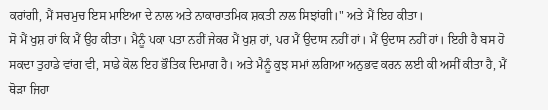ਕਰਾਂਗੀ, ਮੈਂ ਸਚਮੁਚ ਇਸ ਮਾਇਆ ਦੇ ਨਾਲ ਅਤੇ ਨਾਕਾਰਾਤਮਿਕ ਸ਼ਕਤੀ ਨਾਲ ਸਿਝਾਂਗੀ।" ਅਤੇ ਮੈਂ ਇਹ ਕੀਤਾ।
ਸੋ ਮੈਂ ਖੁਸ਼ ਹਾਂ ਕਿ ਮੈਂ ਉਹ ਕੀਤਾ। ਮੈਨੂੰ ਪਕਾ ਪਤਾ ਨਹੀਂ ਜੇਕਰ ਮੈਂ ਖੁਸ਼ ਹਾਂ, ਪਰ ਮੈਂ ਉਦਾਸ ਨਹੀਂ ਹਾਂ। ਮੈਂ ਉਦਾਸ ਨਹੀਂ ਹਾਂ। ਇਹੀ ਹੈ ਬਸ ਹੋ ਸਕਦਾ ਤੁਹਾਡੇ ਵਾਂਗ ਵੀ, ਸਾਡੇ ਕੋਲ ਇਹ ਭੌਤਿਕ ਦਿਮਾਗ ਹੈ। ਅਤੇ ਮੈਨੂੰ ਕੁਝ ਸਮਾਂ ਲਗਿਆ ਅਨੁਭਵ ਕਰਨ ਲਈ ਕੀ ਅਸੀਂ ਕੀਤਾ ਹੈ, ਮੈਂ ਥੋੜਾ ਜਿਹਾ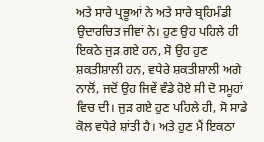ਅਤੇ ਸਾਰੇ ਪ੍ਰਭੂਆਂ ਨੇ ਅਤੇ ਸਾਰੇ ਬ੍ਰਹਿਮੰਡੀ ਉਦਾਰਚਿਤ ਜੀਵਾਂ ਨੇ। ਹੁਣ ਉਹ ਪਹਿਲੇ ਹੀ ਇਕਠੇ ਜੁੜ ਗਏ ਹਨ, ਸੋ ਉਹ ਹੁਣ ਸ਼ਕਤੀਸ਼ਾਲੀ ਹਨ, ਵਧੇਰੇ ਸ਼ਕਤੀਸ਼ਾਲੀ ਅਗੇ ਨਾਲੋਂ, ਜਦੋਂ ਉਹ ਜਿਵੇਂ ਵੰਡੇ ਹੋਏ ਸੀ ਦੋ ਸਮੂਹਾਂ ਵਿਚ ਦੀ। ਜੁੜ ਗਏ ਹੁਣ ਪਹਿਲੇ ਹੀ, ਸੋ ਸਾਡੇ ਕੋਲ ਵਧੇਰੇ ਸ਼ਾਂਤੀ ਹੈ। ਅਤੇ ਹੁਣ ਮੈਂ ਇਕਠਾ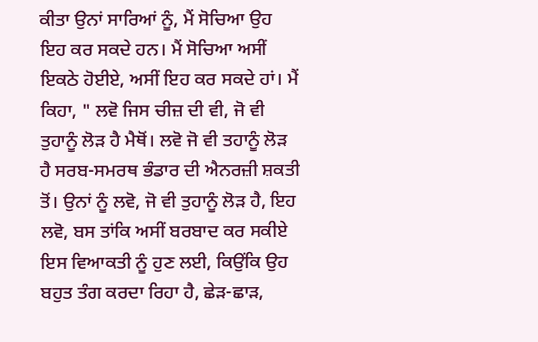ਕੀਤਾ ਉਨਾਂ ਸਾਰਿਆਂ ਨੂੰ, ਮੈਂ ਸੋਚਿਆ ਉਹ ਇਹ ਕਰ ਸਕਦੇ ਹਨ। ਮੈਂ ਸੋਚਿਆ ਅਸੀਂ ਇਕਠੇ ਹੋਈਏ, ਅਸੀਂ ਇਹ ਕਰ ਸਕਦੇ ਹਾਂ। ਮੈਂ ਕਿਹਾ, " ਲਵੋ ਜਿਸ ਚੀਜ਼ ਦੀ ਵੀ, ਜੋ ਵੀ ਤੁਹਾਨੂੰ ਲੋੜ ਹੈ ਮੈਥੋਂ। ਲਵੋ ਜੋ ਵੀ ਤਹਾਨੂੰ ਲੋੜ ਹੈ ਸਰਬ-ਸਮਰਥ ਭੰਡਾਰ ਦੀ ਐਨਰਜ਼ੀ ਸ਼ਕਤੀ ਤੋਂ। ਉਨਾਂ ਨੂੰ ਲਵੋ, ਜੋ ਵੀ ਤੁਹਾਨੂੰ ਲੋੜ ਹੈ, ਇਹ ਲਵੋ, ਬਸ ਤਾਂਕਿ ਅਸੀਂ ਬਰਬਾਦ ਕਰ ਸਕੀਏ ਇਸ ਵਿਆਕਤੀ ਨੂੰ ਹੁਣ ਲਈ, ਕਿਉਂਕਿ ਉਹ ਬਹੁਤ ਤੰਗ ਕਰਦਾ ਰਿਹਾ ਹੈ, ਛੇੜ-ਛਾੜ,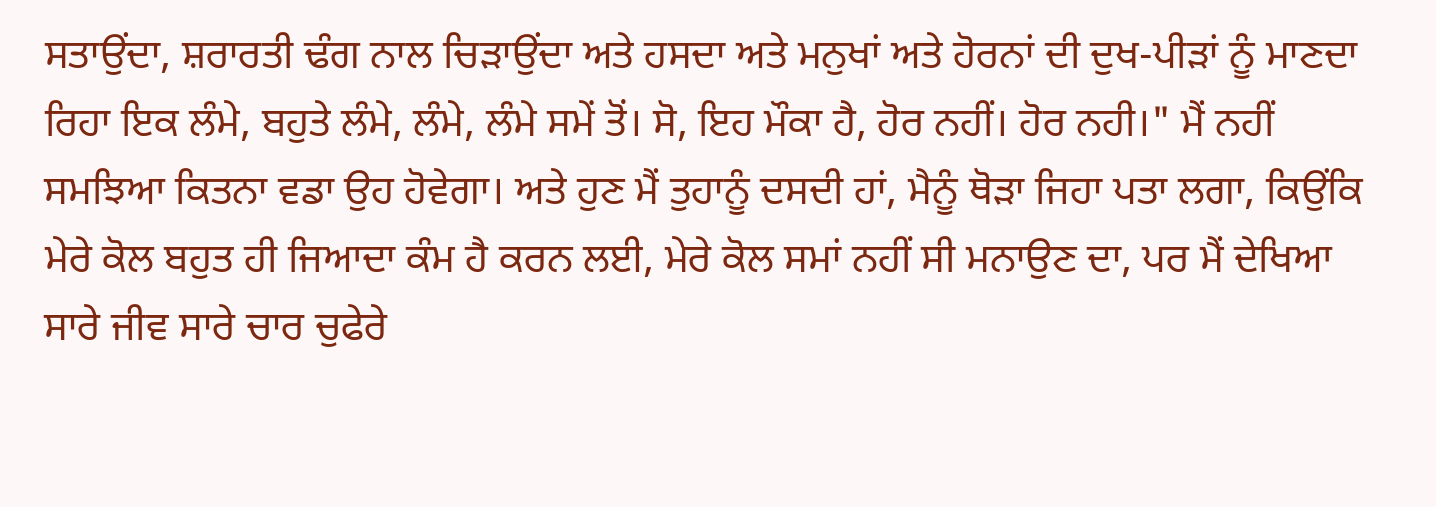ਸਤਾਉਂਦਾ, ਸ਼ਰਾਰਤੀ ਢੰਗ ਨਾਲ ਚਿੜਾਉਂਦਾ ਅਤੇ ਹਸਦਾ ਅਤੇ ਮਨੁਖਾਂ ਅਤੇ ਹੋਰਨਾਂ ਦੀ ਦੁਖ-ਪੀੜਾਂ ਨੂੰ ਮਾਣਦਾ ਰਿਹਾ ਇਕ ਲੰਮੇ, ਬਹੁਤੇ ਲੰਮੇ, ਲੰਮੇ, ਲੰਮੇ ਸਮੇਂ ਤੋਂ। ਸੋ, ਇਹ ਮੌਕਾ ਹੈ, ਹੋਰ ਨਹੀਂ। ਹੋਰ ਨਹੀ।" ਮੈਂ ਨਹੀਂ ਸਮਝਿਆ ਕਿਤਨਾ ਵਡਾ ਉਹ ਹੋਵੇਗਾ। ਅਤੇ ਹੁਣ ਮੈਂ ਤੁਹਾਨੂੰ ਦਸਦੀ ਹਾਂ, ਮੈਨੂੰ ਥੋੜਾ ਜਿਹਾ ਪਤਾ ਲਗਾ, ਕਿਉਂਕਿ ਮੇਰੇ ਕੋਲ ਬਹੁਤ ਹੀ ਜਿਆਦਾ ਕੰਮ ਹੈ ਕਰਨ ਲਈ, ਮੇਰੇ ਕੋਲ ਸਮਾਂ ਨਹੀਂ ਸੀ ਮਨਾਉਣ ਦਾ, ਪਰ ਮੈਂ ਦੇਖਿਆ ਸਾਰੇ ਜੀਵ ਸਾਰੇ ਚਾਰ ਚੁਫੇਰੇ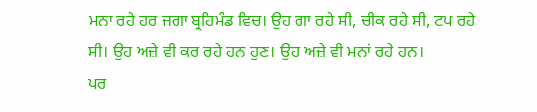ਮਨਾ ਰਹੇ ਹਰ ਜਗਾ ਬ੍ਰਹਿਮੰਡ ਵਿਚ। ਉਹ ਗਾ ਰਹੇ ਸੀ, ਚੀਕ ਰਹੇ ਸੀ, ਟਪ ਰਹੇ ਸੀ। ਉਹ ਅਜ਼ੇ ਵੀ ਕਰ ਰਹੇ ਹਨ ਹੁਣ। ਉਹ ਅਜ਼ੇ ਵੀ ਮਨਾਂ ਰਹੇ ਹਨ।
ਪਰ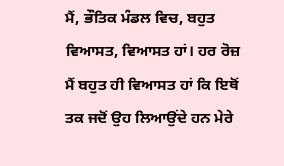ਮੈਂ, ਭੌਤਿਕ ਮੰਡਲ ਵਿਚ, ਬਹੁਤ ਵਿਆਸਤ, ਵਿਆਸਤ ਹਾਂ। ਹਰ ਰੋਜ਼ ਮੈਂ ਬਹੁਤ ਹੀ ਵਿਆਸਤ ਹਾਂ ਕਿ ਇਥੋਂ ਤਕ ਜਦੋਂ ਉਹ ਲਿਆਉਂਦੇ ਹਨ ਮੇਰੇ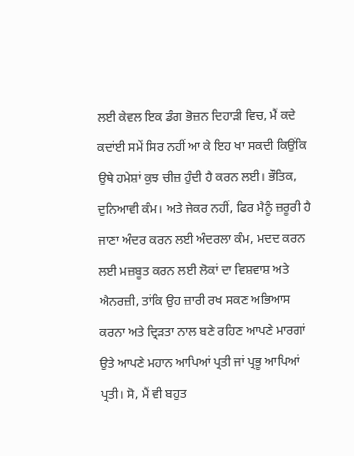ਲਈ ਕੇਵਲ ਇਕ ਡੰਗ ਭੋਜ਼ਨ ਦਿਹਾੜੀ ਵਿਚ, ਮੈਂ ਕਦੇ ਕਦਾਂਈ ਸਮੇਂ ਸਿਰ ਨਹੀਂ ਆ ਕੇ ਇਹ ਖਾ ਸਕਦੀ ਕਿਉਂਕਿ ਉਥੇ ਹਮੇਸ਼ਾਂ ਕੁਝ ਚੀਜ਼ ਹੁੰਦੀ ਹੈ ਕਰਨ ਲਈ। ਭੌਤਿਕ, ਦੁਨਿਆਵੀ ਕੰਮ। ਅਤੇ ਜੇਕਰ ਨਹੀਂ, ਫਿਰ ਮੈਨੂੰ ਜ਼ਰੂਰੀ ਹੈ ਜਾਣਾ ਅੰਦਰ ਕਰਨ ਲਈ ਅੰਦਰਲਾ ਕੰਮ, ਮਦਦ ਕਰਨ ਲਈ ਮਜ਼ਬੂਤ ਕਰਨ ਲਈ ਲੋਕਾਂ ਦਾ ਵਿਸ਼ਵਾਸ਼ ਅਤੇ ਐਨਰਜ਼ੀ, ਤਾਂਕਿ ਉਹ ਜ਼ਾਰੀ ਰਖ ਸਕਣ ਅਭਿਆਸ ਕਰਨਾ ਅਤੇ ਦ੍ਰਿੜਤਾ ਨਾਲ ਬਣੇ ਰਹਿਣ ਆਪਣੇ ਮਾਰਗਾਂ ਉਤੇ ਆਪਣੇ ਮਹਾਨ ਆਪਿਆਂ ਪ੍ਰਤੀ ਜਾਂ ਪ੍ਰਭੂ ਆਪਿਆਂ ਪ੍ਰਤੀ। ਸੋ, ਮੈਂ ਵੀ ਬਹੁਤ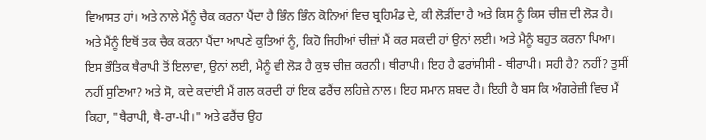ਵਿਆਸਤ ਹਾਂ। ਅਤੇ ਨਾਲੇ ਮੈਂਨੂੰ ਚੈਕ ਕਰਨਾ ਪੈਂਦਾ ਹੈ ਭਿੰਨ ਭਿੰਨ ਕੋਨਿਆਂ ਵਿਚ ਬ੍ਰਹਿਮੰਡ ਦੇ, ਕੀ ਲੋੜੀਂਦਾ ਹੈ ਅਤੇ ਕਿਸ ਨੂੰ ਕਿਸ ਚੀਜ਼ ਦੀ ਲੋੜ ਹੈ।
ਅਤੇ ਮੈਂਨੂੰ ਇਥੋਂ ਤਕ ਚੈਕ ਕਰਨਾ ਪੈਂਦਾ ਆਪਣੇ ਕੁਤਿਆਂ ਨੂੰ, ਕਿਹੋ ਜਿਹੀਆਂ ਚੀਜ਼ਾਂ ਮੈਂ ਕਰ ਸਕਦੀ ਹਾਂ ਉਨਾਂ ਲਈ। ਅਤੇ ਮੈਨੂੰ ਬਹੁਤ ਕਰਨਾ ਪਿਆ। ਇਸ ਭੌਤਿਕ ਥੈਰਾਪੀ ਤੋਂ ਇਲਾਵਾ, ਉਨਾਂ ਲਈ, ਮੈਨੂੰ ਵੀ ਲੋੜ ਹੈ ਕੁਝ ਚੀਜ਼ ਕਰਨੀ। ਥੀਰਾਪੀ। ਇਹ ਹੈ ਫਰਾਂਸੀਸੀ - ਥੀਰਾਪੀ। ਸਹੀ ਹੈ? ਨਹੀਂ? ਤੁਸੀਂ ਨਹੀਂ ਸੁਣਿਆ? ਅਤੇ ਸੋ, ਕਦੇ ਕਦਾਂਈ ਮੈਂ ਗਲ ਕਰਦੀ ਹਾਂ ਇਕ ਫਰੈਂਚ ਲਹਿਜ਼ੇ ਨਾਲ। ਇਹ ਸਮਾਨ ਸ਼ਬਦ ਹੈ। ਇਹੀ ਹੈ ਬਸ ਕਿ ਅੰਗਰੇਜ਼ੀ ਵਿਚ ਮੈਂ ਕਿਹਾ, "ਥੈਰਾਪੀ, ਥੈ-ਰਾ-ਪੀ।" ਅਤੇ ਫਰੈਂਚ ਉਹ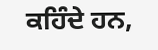ਕਹਿੰਦੇ ਹਨ,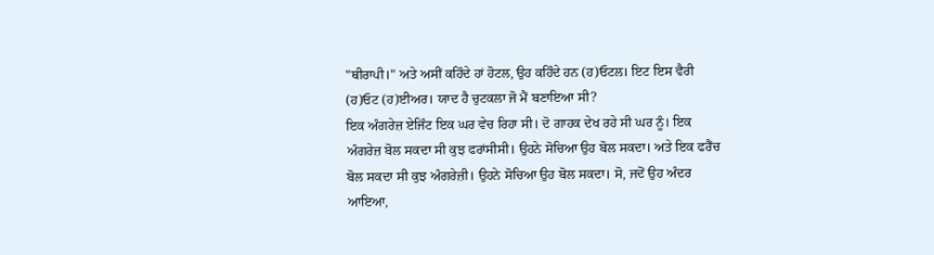"ਥੀਰਾਪੀ।" ਅਤੇ ਅਸੀਂ ਕਹਿੰਦੇ ਹਾਂ ਹੋਟਲ, ਉਹ ਕਹਿੰਦੇ ਹਨ (ਹ)ਓਟਲ। ਇਟ ਇਸ ਵੈਰੀ (ਹ)ਓਟ (ਹ)ਈਅਰ। ਯਾਦ ਹੈ ਚੁਟਕਲਾ ਜੋ ਮੈਂ ਬਣਾਇਆ ਸੀ?
ਇਕ ਅੰਗਰੇਜ਼ ਏਜਿੰਟ ਇਕ ਘਰ ਵੇਚ ਰਿਹਾ ਸੀ। ਦੋ ਗਾਹਕ ਦੇਖ ਰਹੇ ਸੀ ਘਰ ਨੂੰ। ਇਕ ਅੰਗਰੇਜ਼ ਬੋਲ ਸਕਦਾ ਸੀ ਕੁਝ ਫਰਾਂਸੀਸੀ। ਉਹਨੇ ਸੋਚਿਆ ਉਹ ਬੋਲ ਸਕਦਾ। ਅਤੇ ਇਕ ਫਰੈਂਚ ਬੋਲ ਸਕਦਾ ਸੀ ਕੁਝ ਅੰਗਰੇਜ਼ੀ। ਉਹਨੇ ਸੋਚਿਆ ਉਹ ਬੋਲ ਸਕਦਾ। ਸੋ, ਜਦੋਂ ਉਹ ਅੰਦਰ ਆਇਆ,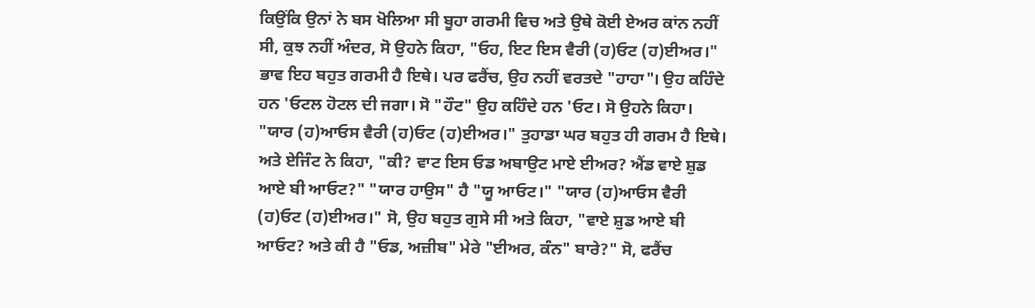ਕਿਉਂਕਿ ਉਨਾਂ ਨੇ ਬਸ ਖੋਲਿਆ ਸੀ ਬੂਹਾ ਗਰਮੀ ਵਿਚ ਅਤੇ ਉਥੇ ਕੋਈ ਏਅਰ ਕਾਂਨ ਨਹੀਂ ਸੀ, ਕੁਝ ਨਹੀਂ ਅੰਦਰ, ਸੋ ਉਹਨੇ ਕਿਹਾ, "ਓਹ, ਇਟ ਇਸ ਵੈਰੀ (ਹ)ਓਟ (ਹ)ਈਅਰ।" ਭਾਵ ਇਹ ਬਹੁਤ ਗਰਮੀ ਹੈ ਇਥੇ। ਪਰ ਫਰੈਂਚ, ਉਹ ਨਹੀਂ ਵਰਤਦੇ "ਹਾਹਾ"। ਉਹ ਕਹਿੰਦੇ ਹਨ 'ਓਟਲ ਹੋਟਲ ਦੀ ਜਗਾ। ਸੋ "ਹੌਟ" ਉਹ ਕਹਿੰਦੇ ਹਨ 'ਓਟ। ਸੋ ਉਹਨੇ ਕਿਹਾ। "ਯਾਰ (ਹ)ਆਓਸ ਵੈਰੀ (ਹ)ਓਟ (ਹ)ਈਅਰ।" ਤੁਹਾਡਾ ਘਰ ਬਹੁਤ ਹੀ ਗਰਮ ਹੈ ਇਥੇ। ਅਤੇ ਏਜਿੰਟ ਨੇ ਕਿਹਾ, "ਕੀ? ਵਾਟ ਇਸ ਓਡ ਅਬਾਉਟ ਮਾਏ ਈਅਰ? ਐਂਡ ਵਾਏ ਸ਼ੁਡ ਆਏ ਬੀ ਆਓਟ?" "ਯਾਰ ਹਾਉਸ" ਹੈ "ਯੂ ਆਓਟ।" "ਯਾਰ (ਹ)ਆਓਸ ਵੈਰੀ (ਹ)ਓਟ (ਹ)ਈਅਰ।" ਸੋ, ਉਹ ਬਹੁਤ ਗੁਸੇ ਸੀ ਅਤੇ ਕਿਹਾ, "ਵਾਏ ਸ਼ੁਡ ਆਏ ਬੀ ਆਓਟ? ਅਤੇ ਕੀ ਹੈ "ਓਡ, ਅਜ਼ੀਬ" ਮੇਰੇ "ਈਅਰ, ਕੰਨ" ਬਾਰੇ?" ਸੋ, ਫਰੈਂਚ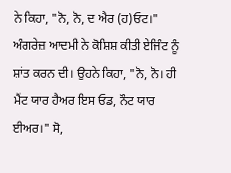ਨੇ ਕਿਹਾ, "ਨੋ, ਨੋ, ਦ ਐਰ (ਹ)ਓਟ।" ਅੰਗਰੇਜ਼ ਆਦਮੀ ਨੇ ਕੋਸ਼ਿਸ਼ ਕੀਤੀ ਏਜਿੰਟ ਨੂੰ ਸ਼ਾਂਤ ਕਰਨ ਦੀ। ਉਹਨੇ ਕਿਹਾ, "ਨੋ, ਨੋ। ਹੀ ਮੈਂਟ ਯਾਰ ਹੈਅਰ ਇਸ ਓਡ, ਨੌਟ ਯਾਰ ਈਅਰ।" ਸੋ,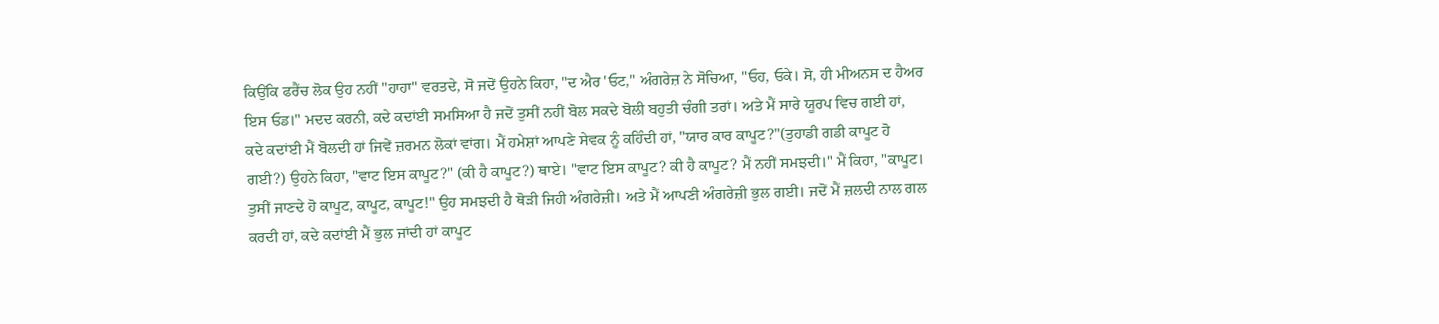ਕਿਉਂਕਿ ਫਰੈਂਚ ਲੋਕ ਉਹ ਨਹੀਂ "ਹਾਹਾ" ਵਰਤਦੇ, ਸੋ ਜਦੋਂ ਉਹਨੇ ਕਿਹਾ, "ਦ ਐਰ 'ਓਟ," ਅੰਗਰੇਜ਼ ਨੇ ਸੋਚਿਆ, "ਓਹ, ਓਕੇ। ਸੋ, ਹੀ ਮੀਅਨਸ ਦ ਹੈਅਰ ਇਸ ਓਡ।" ਮਦਦ ਕਰਨੀ, ਕਦੇ ਕਦਾਂਈ ਸਮਸਿਆ ਹੈ ਜਦੋਂ ਤੁਸੀਂ ਨਹੀਂ ਬੋਲ ਸਕਦੇ ਬੋਲੀ ਬਹੁਤੀ ਚੰਗੀ ਤਰਾਂ। ਅਤੇ ਮੈਂ ਸਾਰੇ ਯੂਰਪ ਵਿਚ ਗਈ ਹਾਂ, ਕਦੇ ਕਦਾਂਈ ਮੈਂ ਬੋਲਦੀ ਹਾਂ ਜਿਵੇਂ ਜ਼ਰਮਨ ਲੋਕਾਂ ਵਾਂਗ। ਮੈਂ ਹਮੇਸ਼ਾਂ ਆਪਣੇ ਸੇਵਕ ਨੂੰ ਕਹਿੰਦੀ ਹਾਂ, "ਯਾਰ ਕਾਰ ਕਾਪੂਟ?"(ਤੁਹਾਡੀ ਗਡੀ ਕਾਪੂਟ ਹੋ ਗਈ?) ਉਹਨੇ ਕਿਹਾ, "ਵਾਟ ਇਸ ਕਾਪੂਟ?" (ਕੀ ਹੈ ਕਾਪੂਟ?) ਥਾਏ। "ਵਾਟ ਇਸ ਕਾਪੂਟ? ਕੀ ਹੈ ਕਾਪੂਟ? ਮੈਂ ਨਹੀਂ ਸਮਝਦੀ।" ਮੈਂ ਕਿਹਾ, "ਕਾਪੂਟ। ਤੁਸੀਂ ਜਾਣਦੇ ਹੋ ਕਾਪੂਟ, ਕਾਪੂਟ, ਕਾਪੂਟ!" ਉਹ ਸਮਝਦੀ ਹੈ ਥੋੜੀ ਜਿਹੀ ਅੰਗਰੇਜ਼ੀ। ਅਤੇ ਮੈਂ ਆਪਣੀ ਅੰਗਰੇਜ਼ੀ ਭੁਲ ਗਈ। ਜਦੋਂ ਮੈਂ ਜ਼ਲਦੀ ਨਾਲ ਗਲ ਕਰਦੀ ਹਾਂ, ਕਦੇ ਕਦਾਂਈ ਮੈਂ ਭੁਲ ਜਾਂਦੀ ਹਾਂ ਕਾਪੂਟ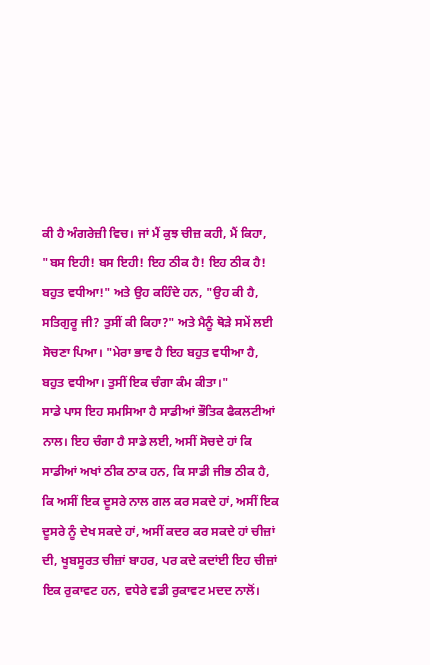ਕੀ ਹੈ ਅੰਗਰੇਜ਼ੀ ਵਿਚ। ਜਾਂ ਮੈਂ ਕੁਝ ਚੀਜ਼ ਕਹੀ, ਮੈਂ ਕਿਹਾ, "ਬਸ ਇਹੀ! ਬਸ ਇਹੀ! ਇਹ ਠੀਕ ਹੈ! ਇਹ ਠੀਕ ਹੈ! ਬਹੁਤ ਵਧੀਆ!" ਅਤੇ ਉਹ ਕਹਿੰਦੇ ਹਨ, "ਉਹ ਕੀ ਹੈ, ਸਤਿਗੁਰੂ ਜੀ? ਤੁਸੀਂ ਕੀ ਕਿਹਾ?" ਅਤੇ ਮੈਨੂੰ ਥੋੜੇ ਸਮੇਂ ਲਈ ਸੋਚਣਾ ਪਿਆ। "ਮੇਰਾ ਭਾਵ ਹੈ ਇਹ ਬਹੁਤ ਵਧੀਆ ਹੈ, ਬਹੁਤ ਵਧੀਆ। ਤੁਸੀਂ ਇਕ ਚੰਗਾ ਕੰਮ ਕੀਤਾ।"
ਸਾਡੇ ਪਾਸ ਇਹ ਸਮਸਿਆ ਹੈ ਸਾਡੀਆਂ ਭੌਤਿਕ ਫੈਕਲਟੀਆਂ ਨਾਲ। ਇਹ ਚੰਗਾ ਹੈ ਸਾਡੇ ਲਈ, ਅਸੀਂ ਸੋਚਦੇ ਹਾਂ ਕਿ ਸਾਡੀਆਂ ਅਖਾਂ ਠੀਕ ਠਾਕ ਹਨ, ਕਿ ਸਾਡੀ ਜੀਭ ਠੀਕ ਹੈ, ਕਿ ਅਸੀਂ ਇਕ ਦੂਸਰੇ ਨਾਲ ਗਲ ਕਰ ਸਕਦੇ ਹਾਂ, ਅਸੀਂ ਇਕ ਦੂਸਰੇ ਨੂੰ ਦੇਖ ਸਕਦੇ ਹਾਂ, ਅਸੀਂ ਕਦਰ ਕਰ ਸਕਦੇ ਹਾਂ ਚੀਜ਼ਾਂ ਦੀ, ਖੂਬਸੂਰਤ ਚੀਜ਼ਾਂ ਬਾਹਰ, ਪਰ ਕਦੇ ਕਦਾਂਈ ਇਹ ਚੀਜ਼ਾਂ ਇਕ ਰੁਕਾਵਟ ਹਨ, ਵਧੇਰੇ ਵਡੀ ਰੁਕਾਵਟ ਮਦਦ ਨਾਲੋਂ।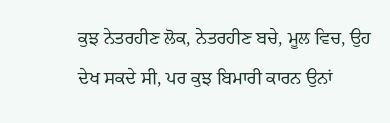ਕੁਝ ਨੇਤਰਹੀਣ ਲੋਕ, ਨੇਤਰਹੀਣ ਬਚੇ, ਮੂਲ ਵਿਚ, ਉਹ ਦੇਖ ਸਕਦੇ ਸੀ, ਪਰ ਕੁਝ ਬਿਮਾਰੀ ਕਾਰਨ ਉਨਾਂ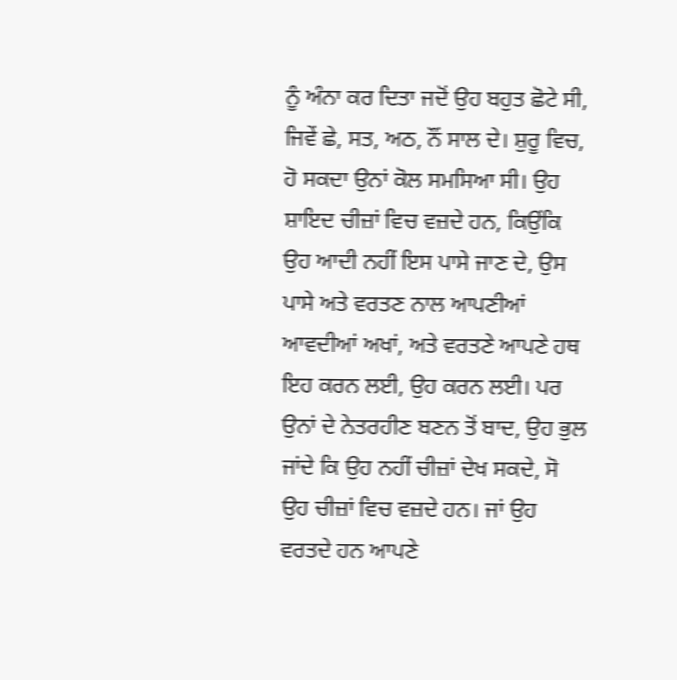ਨੂੰ ਅੰਨਾ ਕਰ ਦਿਤਾ ਜਦੋਂ ਉਹ ਬਹੁਤ ਛੋਟੇ ਸੀ, ਜਿਵੇਂ ਛੇ, ਸਤ, ਅਠ, ਨੌਂ ਸਾਲ ਦੇ। ਸ਼ੁਰੂ ਵਿਚ, ਹੋ ਸਕਦਾ ਉਨਾਂ ਕੋਲ ਸਮਸਿਆ ਸੀ। ਉਹ ਸ਼ਾਇਦ ਚੀਜ਼ਾਂ ਵਿਚ ਵਜ਼ਦੇ ਹਨ, ਕਿਉਂਕਿ ਉਹ ਆਦੀ ਨਹੀਂ ਇਸ ਪਾਸੇ ਜਾਣ ਦੇ, ਉਸ ਪਾਸੇ ਅਤੇ ਵਰਤਣ ਨਾਲ ਆਪਣੀਆਂ ਆਵਦੀਆਂ ਅਖਾਂ, ਅਤੇ ਵਰਤਣੇ ਆਪਣੇ ਹਥ ਇਹ ਕਰਨ ਲਈ, ਉਹ ਕਰਨ ਲਈ। ਪਰ ਉਨਾਂ ਦੇ ਨੇਤਰਹੀਣ ਬਣਨ ਤੋਂ ਬਾਦ, ਉਹ ਭੁਲ ਜਾਂਦੇ ਕਿ ਉਹ ਨਹੀਂ ਚੀਜ਼ਾਂ ਦੇਖ ਸਕਦੇ, ਸੋ ਉਹ ਚੀਜ਼ਾਂ ਵਿਚ ਵਜ਼ਦੇ ਹਨ। ਜਾਂ ਉਹ ਵਰਤਦੇ ਹਨ ਆਪਣੇ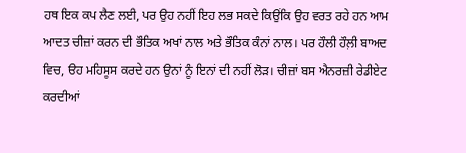ਹਥ ਇਕ ਕਪ ਲੈਣ ਲਈ, ਪਰ ਉਹ ਨਹੀਂ ਇਹ ਲਭ ਸਕਦੇ ਕਿਉਂਕਿ ਉਹ ਵਰਤ ਰਹੇ ਹਨ ਆਮ ਆਦਤ ਚੀਜ਼ਾਂ ਕਰਨ ਦੀ ਭੌਤਿਕ ਅਖਾਂ ਨਾਲ ਅਤੇ ਭੌਤਿਕ ਕੰਨਾਂ ਨਾਲ। ਪਰ ਹੌਲੀ ਹੌਲ਼ੀ ਬਾਅਦ ਵਿਚ, ੳਹ ਮਹਿਸੂਸ ਕਰਦੇ ਹਨ ਉਨਾਂ ਨੂੰ ਇਨਾਂ ਦੀ ਨਹੀਂ ਲੋੜ। ਚੀਜ਼ਾਂ ਬਸ ਐਨਰਜ਼ੀ ਰੇਡੀਏਟ ਕਰਦੀਆਂ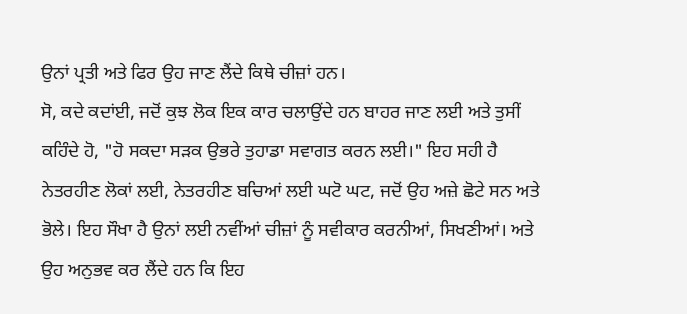ਉਨਾਂ ਪ੍ਰਤੀ ਅਤੇ ਫਿਰ ਉਹ ਜਾਣ ਲੈਂਦੇ ਕਿਥੇ ਚੀਜ਼ਾਂ ਹਨ।
ਸੋ, ਕਦੇ ਕਦਾਂਈ, ਜਦੋਂ ਕੁਝ ਲੋਕ ਇਕ ਕਾਰ ਚਲਾਉਂਦੇ ਹਨ ਬਾਹਰ ਜਾਣ ਲਈ ਅਤੇ ਤੁਸੀਂ ਕਹਿੰਦੇ ਹੋ, "ਹੋ ਸਕਦਾ ਸੜਕ ਉਭਰੇ ਤੁਹਾਡਾ ਸਵਾਗਤ ਕਰਨ ਲਈ।" ਇਹ ਸਹੀ ਹੈ ਨੇਤਰਹੀਣ ਲੋਕਾਂ ਲਈ, ਨੇਤਰਹੀਣ ਬਚਿਆਂ ਲਈ ਘਟੋ ਘਟ, ਜਦੋਂ ਉਹ ਅਜ਼ੇ ਛੋਟੇ ਸਨ ਅਤੇ ਭੋਲੇ। ਇਹ ਸੌਖਾ ਹੈ ਉਨਾਂ ਲਈ ਨਵੀਂਆਂ ਚੀਜ਼ਾਂ ਨੂੰ ਸਵੀਕਾਰ ਕਰਨੀਆਂ, ਸਿਖਣੀਆਂ। ਅਤੇ ਉਹ ਅਨੁਭਵ ਕਰ ਲੈਂਦੇ ਹਨ ਕਿ ਇਹ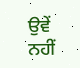ਉਵੇਂ ਨਹੀਂ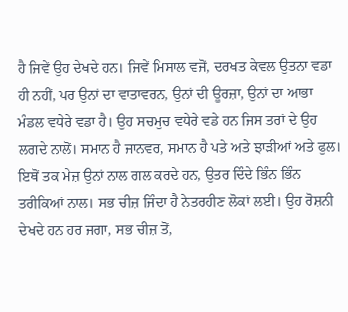ਹੈ ਜਿਵੇਂ ਉਹ ਦੇਖਦੇ ਹਨ। ਜਿਵੇਂ ਮਿਸਾਲ ਵਜੋਂ, ਦਰਖਤ ਕੇਵਲ ਉਤਨਾ ਵਡਾ ਹੀ ਨਹੀਂ, ਪਰ ਉਨਾਂ ਦਾ ਵਾਤਾਵਰਨ, ਉਨਾਂ ਦੀ ਊਰਜ਼ਾ, ਉਨਾਂ ਦਾ ਆਭਾ ਮੰਡਲ ਵਧੇਰੇ ਵਡਾ ਹੈ। ਉਹ ਸਚਮੁਚ ਵਧੇਰੇ ਵਡੇ ਹਨ ਜਿਸ ਤਰਾਂ ਦੇ ਉਹ ਲਗਦੇ ਨਾਲੋਂ। ਸਮਾਨ ਹੈ ਜਾਨਵਰ, ਸਮਾਨ ਹੈ ਪਤੇ ਅਤੇ ਝਾੜੀਆਂ ਅਤੇ ਫੁਲ। ਇਥੋਂ ਤਕ ਮੇਜ਼ ਉਨਾਂ ਨਾਲ ਗਲ ਕਰਦੇ ਹਨ, ਉਤਰ ਦਿੰਦੇ ਭਿੰਨ ਭਿੰਨ ਤਰੀਕਿਆਂ ਨਾਲ। ਸਭ ਚੀਜ਼ ਜਿੰਦਾ ਹੈ ਨੇਤਰਹੀਣ ਲੋਕਾਂ ਲਈ। ਉਹ ਰੋਸ਼ਨੀ ਦੇਖਦੇ ਹਨ ਹਰ ਜਗਾ, ਸਭ ਚੀਜ਼ ਤੋਂ,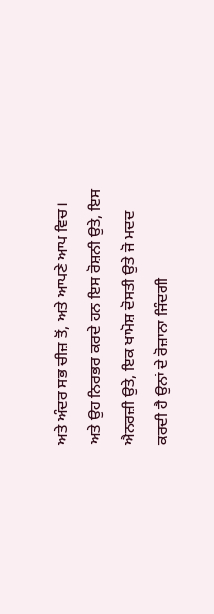ਅਤੇ ਅੰਦਰ ਸਭ ਚੀਜ਼ ਤੋਂ, ਅਤੇ ਆਪਣੇ ਆਪ ਵਿਚ। ਅਤੇ ਉਹ ਨਿਰਭਰ ਕਰਦੇ ਹਨ ਇਸ ਰੋਸ਼ਨੀ ਉਤੇ, ਇਸ ਐਨਰਜ਼ੀ ਉਤੇ, ਇਕ ਖਾਮੋਸ਼ ਦੋਸਤੀ ਉਤੇ ਜੋ ਮਦਦ ਕਰਦੀ ਹੈ ਉਨਾਂ ਦੇ ਰੋਜ਼ਾਨਾ ਜਿੰਦਗੀ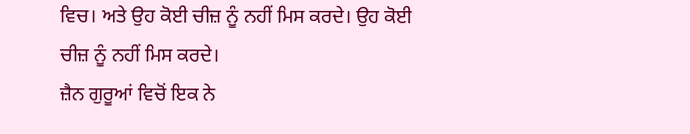ਵਿਚ। ਅਤੇ ਉਹ ਕੋਈ ਚੀਜ਼ ਨੂੰ ਨਹੀਂ ਮਿਸ ਕਰਦੇ। ਉਹ ਕੋਈ ਚੀਜ਼ ਨੂੰ ਨਹੀਂ ਮਿਸ ਕਰਦੇ।
ਜ਼ੈਨ ਗੁਰੂਆਂ ਵਿਚੋਂ ਇਕ ਨੇ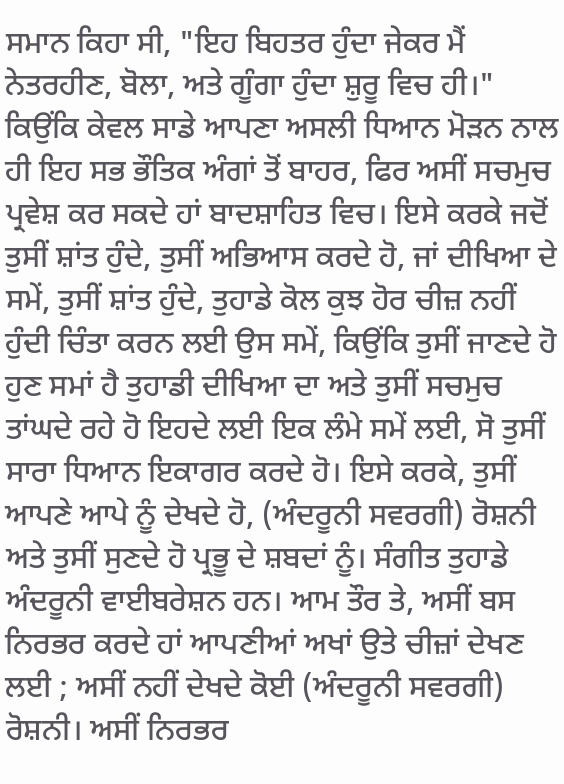ਸਮਾਨ ਕਿਹਾ ਸੀ, "ਇਹ ਬਿਹਤਰ ਹੁੰਦਾ ਜੇਕਰ ਮੈਂ ਨੇਤਰਹੀਣ, ਬੋਲਾ, ਅਤੇ ਗੂੰਗਾ ਹੁੰਦਾ ਸ਼ੁਰੂ ਵਿਚ ਹੀ।" ਕਿਉਂਕਿ ਕੇਵਲ ਸਾਡੇ ਆਪਣਾ ਅਸਲੀ ਧਿਆਨ ਮੋੜਨ ਨਾਲ ਹੀ ਇਹ ਸਭ ਭੌਤਿਕ ਅੰਗਾਂ ਤੋਂ ਬਾਹਰ, ਫਿਰ ਅਸੀਂ ਸਚਮੁਚ ਪ੍ਰਵੇਸ਼ ਕਰ ਸਕਦੇ ਹਾਂ ਬਾਦਸ਼ਾਹਿਤ ਵਿਚ। ਇਸੇ ਕਰਕੇ ਜਦੋਂ ਤੁਸੀਂ ਸ਼ਾਂਤ ਹੁੰਦੇ, ਤੁਸੀਂ ਅਭਿਆਸ ਕਰਦੇ ਹੋ, ਜਾਂ ਦੀਖਿਆ ਦੇ ਸਮੇਂ, ਤੁਸੀਂ ਸ਼ਾਂਤ ਹੁੰਦੇ, ਤੁਹਾਡੇ ਕੋਲ ਕੁਝ ਹੋਰ ਚੀਜ਼ ਨਹੀਂ ਹੁੰਦੀ ਚਿੰਤਾ ਕਰਨ ਲਈ ਉਸ ਸਮੇਂ, ਕਿਉਂਕਿ ਤੁਸੀਂ ਜਾਣਦੇ ਹੋ ਹੁਣ ਸਮਾਂ ਹੈ ਤੁਹਾਡੀ ਦੀਖਿਆ ਦਾ ਅਤੇ ਤੁਸੀਂ ਸਚਮੁਚ ਤਾਂਘਦੇ ਰਹੇ ਹੋ ਇਹਦੇ ਲਈ ਇਕ ਲੰਮੇ ਸਮੇਂ ਲਈ, ਸੋ ਤੁਸੀਂ ਸਾਰਾ ਧਿਆਨ ਇਕਾਗਰ ਕਰਦੇ ਹੋ। ਇਸੇ ਕਰਕੇ, ਤੁਸੀਂ ਆਪਣੇ ਆਪੇ ਨੂੰ ਦੇਖਦੇ ਹੋ, (ਅੰਦਰੂਨੀ ਸਵਰਗੀ) ਰੋਸ਼ਨੀ ਅਤੇ ਤੁਸੀਂ ਸੁਣਦੇ ਹੋ ਪ੍ਰਭੂ ਦੇ ਸ਼ਬਦਾਂ ਨੂੰ। ਸੰਗੀਤ ਤੁਹਾਡੇ ਅੰਦਰੂਨੀ ਵਾਈਬਰੇਸ਼ਨ ਹਨ। ਆਮ ਤੌਰ ਤੇ, ਅਸੀਂ ਬਸ ਨਿਰਭਰ ਕਰਦੇ ਹਾਂ ਆਪਣੀਆਂ ਅਖਾਂ ਉਤੇ ਚੀਜ਼ਾਂ ਦੇਖਣ ਲਈ ; ਅਸੀਂ ਨਹੀਂ ਦੇਖਦੇ ਕੋਈ (ਅੰਦਰੂਨੀ ਸਵਰਗੀ) ਰੋਸ਼ਨੀ। ਅਸੀਂ ਨਿਰਭਰ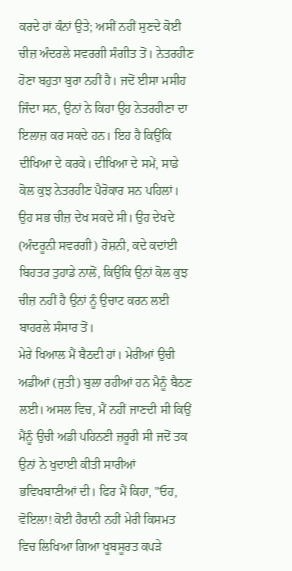ਕਰਦੇ ਹਾਂ ਕੰਨਾਂ ਉਤੇ; ਅਸੀਂ ਨਹੀਂ ਸੁਣਦੇ ਕੋਈ ਚੀਜ਼ ਅੰਦਰਲੇ ਸਵਰਗੀ ਸੰਗੀਤ ਤੋਂ। ਨੇਤਰਹੀਣ ਹੋਣਾ ਬਹੁਤਾ ਬੁਰਾ ਨਹੀਂ ਹੈ। ਜਦੋਂ ਈਸਾ ਮਸੀਹ ਜਿੰਦਾ ਸਨ, ਉਨਾਂ ਨੇ ਕਿਹਾ ਉਹ ਨੇਤਰਹੀਣਾ ਦਾ ਇਲਾਜ਼ ਕਰ ਸਕਦੇ ਹਨ। ਇਹ ਹੈ ਕਿਉਂਕਿ ਦੀਖਿਆ ਦੇ ਕਰਕੇ। ਦੀਖਿਆ ਦੇ ਸਮੇਂ, ਸਾਡੇ ਕੋਲ ਕੁਝ ਨੇਤਰਹੀਣ ਪੈਰੋਕਾਰ ਸਨ ਪਹਿਲਾਂ। ਉਹ ਸਭ ਚੀਜ਼ ਦੇਖ ਸਕਦੇ ਸੀ। ਉਹ ਦੇਖਦੇ (ਅੰਦਰੂਨੀ ਸਵਰਗੀ) ਰੋਸ਼ਨੀ, ਕਦੇ ਕਦਾਂਈ ਬਿਹਤਰ ਤੁਹਾਡੇ ਨਾਲੋਂ, ਕਿਉਂਕਿ ਉਨਾਂ ਕੋਲ ਕੁਝ ਚੀਜ਼ ਨਹੀਂ ਹੈ ਉਨਾਂ ਨੂੰ ਉਚਾਟ ਕਰਨ ਲਈ ਬਾਹਰਲੇ ਸੰਸਾਰ ਤੋਂ।
ਮੇਰੇ ਖਿਆਲ ਮੈਂ ਬੈਠਦੀ ਹਾਂ। ਮੇਰੀਆਂ ਉਚੀ ਅਡੀਆਂ (ਜੁਤੀ) ਬੁਲਾ ਰਹੀਆਂ ਹਨ ਮੈਨੂੰ ਬੈਠਣ ਲਈ। ਅਸਲ ਵਿਚ, ਮੈਂ ਨਹੀਂ ਜਾਣਦੀ ਸੀ ਕਿਉਂ ਮੈਂਨੂੰ ਉਚੀ ਅਡੀ ਪਹਿਨਣੀ ਜ਼ਰੂਰੀ ਸੀ ਜਦੋਂ ਤਕ ਉਨਾਂ ਨੇ ਖੁਦਾਈ ਕੀਤੀ ਸਾਰੀਆਂ ਭਵਿਖਬਾਣੀਆਂ ਦੀ। ਫਿਰ ਮੈਂ ਕਿਹਾ, "ਓਹ, ਵੋਇਲਾ! ਕੋਈ ਹੈਰਾਨੀ ਨਹੀਂ ਮੇਰੀ ਕਿਸਮਤ ਵਿਚ ਲਿਖਿਆ ਗਿਆ ਖੂਬਸੂਰਤ ਕਪੜੇ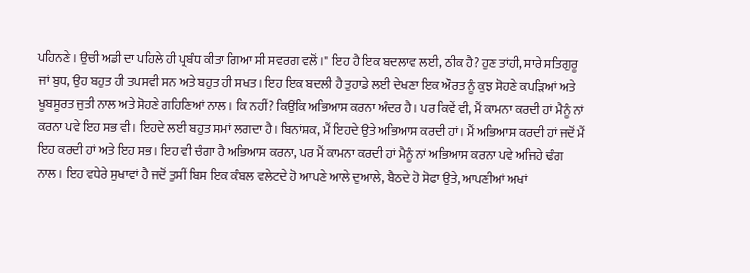ਪਹਿਨਣੇ। ਉਚੀ ਅਡੀ ਦਾ ਪਹਿਲੇ ਹੀ ਪ੍ਰਬੰਧ ਕੀਤਾ ਗਿਆ ਸੀ ਸਵਰਗ ਵਲੋਂ।" ਇਹ ਹੈ ਇਕ ਬਦਲਾਵ ਲਈ, ਠੀਕ ਹੈ? ਹੁਣ ਤਾਂਹੀ, ਸਾਰੇ ਸਤਿਗੁਰੂ ਜਾਂ ਬੁਧ, ਉਹ ਬਹੁਤ ਹੀ ਤਪਸਵੀ ਸਨ ਅਤੇ ਬਹੁਤ ਹੀ ਸਖਤ। ਇਹ ਇਕ ਬਦਲੀ ਹੈ ਤੁਹਾਡੇ ਲਈ ਦੇਖਣਾ ਇਕ ਔਰਤ ਨੂੰ ਕੁਝ ਸੋਹਣੇ ਕਪੜਿਆਂ ਅਤੇ ਖੂਬਸੂਰਤ ਜੁਤੀ ਨਾਲ ਅਤੇ ਸੋਹਣੇ ਗਹਿਣਿਆਂ ਨਾਲ। ਕਿ ਨਹੀਂ? ਕਿਉਂਕਿ ਅਭਿਆਸ ਕਰਨਾ ਅੰਦਰ ਹੈ। ਪਰ ਕਿਵੇਂ ਵੀ, ਮੈਂ ਕਾਮਨਾ ਕਰਦੀ ਹਾਂ ਮੈਨੂੰ ਨਾਂ ਕਰਨਾ ਪਵੇ ਇਹ ਸਭ ਵੀ। ਇਹਦੇ ਲਈ ਬਹੁਤ ਸਮਾਂ ਲਗਦਾ ਹੈ। ਬਿਨਾਂਸ਼ਕ, ਮੈਂ ਇਹਦੇ ਉਤੇ ਅਭਿਆਸ ਕਰਦੀ ਹਾਂ। ਮੈਂ ਅਭਿਆਸ ਕਰਦੀ ਹਾਂ ਜਦੋਂ ਮੈਂ ਇਹ ਕਰਦੀ ਹਾਂ ਅਤੇ ਇਹ ਸਭ। ਇਹ ਵੀ ਚੰਗਾ ਹੈ ਅਭਿਆਸ ਕਰਨਾ, ਪਰ ਮੈਂ ਕਾਮਨਾ ਕਰਦੀ ਹਾਂ ਮੈਨੂੰ ਨਾਂ ਅਭਿਆਸ ਕਰਨਾ ਪਵੇ ਅਜਿਹੇ ਢੰਗ ਨਾਲ। ਇਹ ਵਧੇਰੇ ਸੁਖਾਵਾਂ ਹੈ ਜਦੋਂ ਤੁਸੀਂ ਬਿਸ ਇਕ ਕੰਬਲ ਵਲੇਟਦੇ ਹੋ ਆਪਣੇ ਆਲੇ ਦੁਆਲੇ, ਬੈਠਦੇ ਹੋ ਸੋਫਾ ਉਤੇ, ਆਪਣੀਆਂ ਅਖਾਂ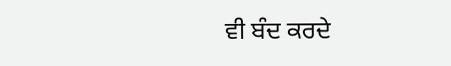ਵੀ ਬੰਦ ਕਰਦੇ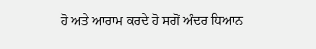ਹੋ ਅਤੇ ਆਰਾਮ ਕਰਦੇ ਹੋ ਸਗੋਂ ਅੰਦਰ ਧਿਆਨ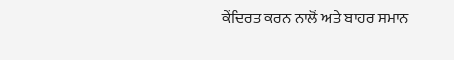ਕੇਂਦਿਰਤ ਕਰਨ ਨਾਲੋਂ ਅਤੇ ਬਾਹਰ ਸਮਾਨ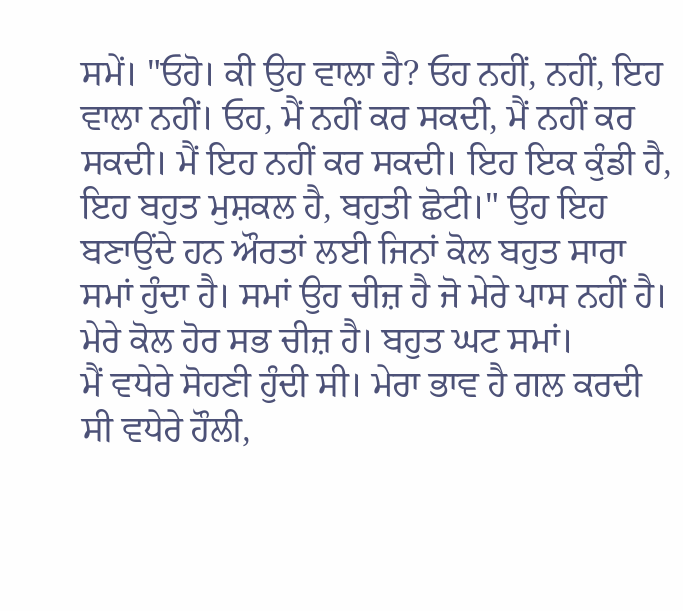ਸਮੇਂ। "ਓਹੋ। ਕੀ ਉਹ ਵਾਲਾ ਹੈ? ਓਹ ਨਹੀਂ, ਨਹੀਂ, ਇਹ ਵਾਲਾ ਨਹੀਂ। ਓਹ, ਮੈਂ ਨਹੀਂ ਕਰ ਸਕਦੀ, ਮੈਂ ਨਹੀਂ ਕਰ ਸਕਦੀ। ਮੈਂ ਇਹ ਨਹੀਂ ਕਰ ਸਕਦੀ। ਇਹ ਇਕ ਕੁੰਡੀ ਹੈ, ਇਹ ਬਹੁਤ ਮੁਸ਼ਕਲ ਹੈ, ਬਹੁਤੀ ਛੋਟੀ।" ਉਹ ਇਹ ਬਣਾਉਂਦੇ ਹਨ ਔਰਤਾਂ ਲਈ ਜਿਨਾਂ ਕੋਲ ਬਹੁਤ ਸਾਰਾ ਸਮਾਂ ਹੁੰਦਾ ਹੈ। ਸਮਾਂ ਉਹ ਚੀਜ਼ ਹੈ ਜੋ ਮੇਰੇ ਪਾਸ ਨਹੀਂ ਹੈ। ਮੇਰੇ ਕੋਲ ਹੋਰ ਸਭ ਚੀਜ਼ ਹੈ। ਬਹੁਤ ਘਟ ਸਮਾਂ।
ਮੈਂ ਵਧੇਰੇ ਸੋਹਣੀ ਹੁੰਦੀ ਸੀ। ਮੇਰਾ ਭਾਵ ਹੈ ਗਲ ਕਰਦੀ ਸੀ ਵਧੇਰੇ ਹੌਲੀ,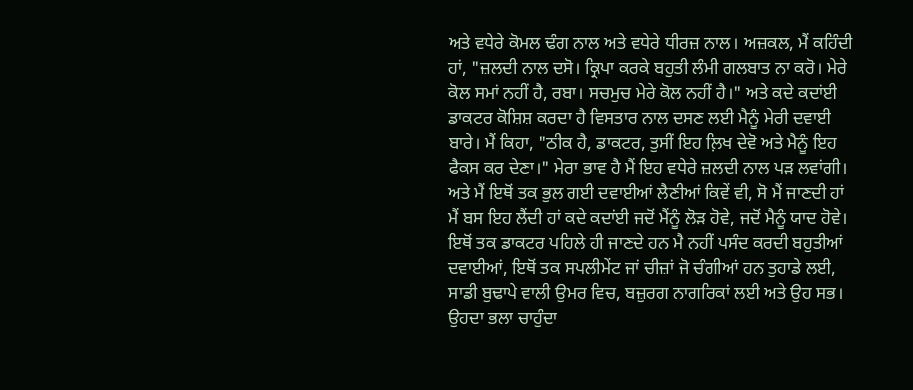ਅਤੇ ਵਧੇਰੇ ਕੋਮਲ ਢੰਗ ਨਾਲ ਅਤੇ ਵਧੇਰੇ ਧੀਰਜ਼ ਨਾਲ। ਅਜ਼ਕਲ, ਮੈਂ ਕਹਿੰਦੀ ਹਾਂ, "ਜ਼ਲਦੀ ਨਾਲ ਦਸੋ। ਕ੍ਰਿਪਾ ਕਰਕੇ ਬਹੁਤੀ ਲੰਮੀ ਗਲਬਾਤ ਨਾ ਕਰੋ। ਮੇਰੇ ਕੋਲ ਸਮਾਂ ਨਹੀਂ ਹੈ, ਰਬਾ। ਸਚਮੁਚ ਮੇਰੇ ਕੋਲ ਨਹੀਂ ਹੈ।" ਅਤੇ ਕਦੇ ਕਦਾਂਈ ਡਾਕਟਰ ਕੋਸ਼ਿਸ਼ ਕਰਦਾ ਹੈ ਵਿਸਤਾਰ ਨਾਲ ਦਸਣ ਲਈ ਮੈਨੂੰ ਮੇਰੀ ਦਵਾਈ ਬਾਰੇ। ਮੈਂ ਕਿਹਾ, "ਠੀਕ ਹੈ, ਡਾਕਟਰ, ਤੁਸੀਂ ਇਹ ਲ਼ਿਖ ਦੇਵੋ ਅਤੇ ਮੈਨੂੰ ਇਹ ਫੈਕਸ ਕਰ ਦੇਣਾ।" ਮੇਰਾ ਭਾਵ ਹੈ ਮੈਂ ਇਹ ਵਧੇਰੇ ਜ਼ਲਦੀ ਨਾਲ ਪੜ ਲਵਾਂਗੀ। ਅਤੇ ਮੈਂ ਇਥੋਂ ਤਕ ਭੁਲ ਗਈ ਦਵਾਈਆਂ ਲੈਣੀਆਂ ਕਿਵੇਂ ਵੀ, ਸੋ ਮੈਂ ਜਾਣਦੀ ਹਾਂ ਮੈਂ ਬਸ ਇਹ ਲੈਂਦੀ ਹਾਂ ਕਦੇ ਕਦਾਂਈ ਜਦੋਂ ਮੈਂਨੂੰ ਲੋੜ ਹੋਵੇ, ਜਦੋਂ ਮੈਨੂੰ ਯਾਦ ਹੋਵੇ।
ਇਥੋਂ ਤਕ ਡਾਕਟਰ ਪਹਿਲੇ ਹੀ ਜਾਣਦੇ ਹਨ ਮੈ ਨਹੀਂ ਪਸੰਦ ਕਰਦੀ ਬਹੁਤੀਆਂ ਦਵਾਈਆਂ, ਇਥੋਂ ਤਕ ਸਪਲੀਮੇਂਟ ਜਾਂ ਚੀਜ਼ਾਂ ਜੋ ਚੰਗੀਆਂ ਹਨ ਤੁਹਾਡੇ ਲਈ, ਸਾਡੀ ਬੁਢਾਪੇ ਵਾਲੀ ਉਮਰ ਵਿਚ, ਬਜ਼ੁਰਗ ਨਾਗਰਿਕਾਂ ਲਈ ਅਤੇ ਉਹ ਸਭ। ਉਹਦਾ ਭਲਾ ਚਾਹੁੰਦਾ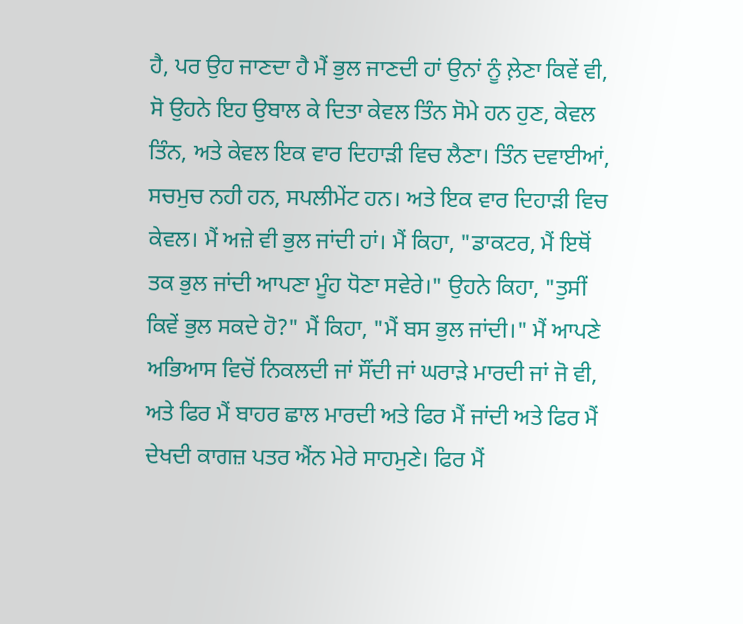ਹੈ, ਪਰ ਉਹ ਜਾਣਦਾ ਹੈ ਮੈਂ ਭੁਲ ਜਾਣਦੀ ਹਾਂ ਉਨਾਂ ਨੂੰ ਲ਼ੇਣਾ ਕਿਵੇਂ ਵੀ, ਸੋ ਉਹਨੇ ਇਹ ਉਬਾਲ ਕੇ ਦਿਤਾ ਕੇਵਲ ਤਿੰਨ ਸੋਮੇ ਹਨ ਹੁਣ, ਕੇਵਲ ਤਿੰਨ, ਅਤੇ ਕੇਵਲ ਇਕ ਵਾਰ ਦਿਹਾੜੀ ਵਿਚ ਲੈਣਾ। ਤਿੰਨ ਦਵਾਈਆਂ, ਸਚਮੁਚ ਨਹੀ ਹਨ, ਸਪਲੀਮੇਂਟ ਹਨ। ਅਤੇ ਇਕ ਵਾਰ ਦਿਹਾੜੀ ਵਿਚ ਕੇਵਲ। ਮੈਂ ਅਜ਼ੇ ਵੀ ਭੁਲ ਜਾਂਦੀ ਹਾਂ। ਮੈਂ ਕਿਹਾ, "ਡਾਕਟਰ, ਮੈਂ ਇਥੋਂ ਤਕ ਭੁਲ ਜਾਂਦੀ ਆਪਣਾ ਮੂੰਹ ਧੋਣਾ ਸਵੇਰੇ।" ਉਹਨੇ ਕਿਹਾ, "ਤੁਸੀਂ ਕਿਵੇਂ ਭੁਲ ਸਕਦੇ ਹੋ?" ਮੈਂ ਕਿਹਾ, "ਮੈਂ ਬਸ ਭੁਲ ਜਾਂਦੀ।" ਮੈਂ ਆਪਣੇ ਅਭਿਆਸ ਵਿਚੋਂ ਨਿਕਲਦੀ ਜਾਂ ਸੌਂਦੀ ਜਾਂ ਘਰਾੜੇ ਮਾਰਦੀ ਜਾਂ ਜੋ ਵੀ, ਅਤੇ ਫਿਰ ਮੈਂ ਬਾਹਰ ਛਾਲ ਮਾਰਦੀ ਅਤੇ ਫਿਰ ਮੈਂ ਜਾਂਦੀ ਅਤੇ ਫਿਰ ਮੈਂ ਦੇਖਦੀ ਕਾਗਜ਼ ਪਤਰ ਐਂਨ ਮੇਰੇ ਸਾਹਮੁਣੇ। ਫਿਰ ਮੈਂ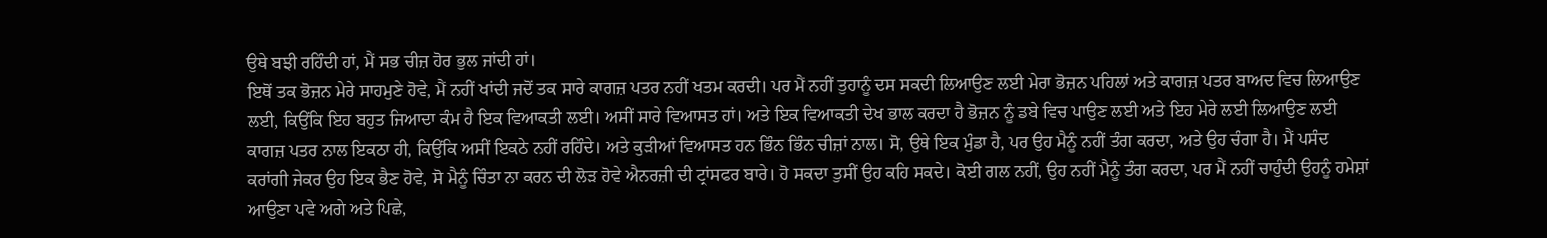ਉਥੇ ਬਝੀ ਰਹਿੰਦੀ ਹਾਂ, ਮੈਂ ਸਭ ਚੀਜ਼ ਹੋਰ ਭੁਲ ਜਾਂਦੀ ਹਾਂ।
ਇਥੋਂ ਤਕ ਭੋਜ਼ਨ ਮੇਰੇ ਸਾਹਮੁਣੇ ਹੋਵੇ, ਮੈਂ ਨਹੀਂ ਖਾਂਦੀ ਜਦੋਂ ਤਕ ਸਾਰੇ ਕਾਗਜ਼ ਪਤਰ ਨਹੀਂ ਖਤਮ ਕਰਦੀ। ਪਰ ਮੈਂ ਨਹੀਂ ਤੁਹਾਨੂੰ ਦਸ ਸਕਦੀ ਲਿਆਉਣ ਲਈ ਮੇਰਾ ਭੋਜ਼ਨ ਪਹਿਲਾਂ ਅਤੇ ਕਾਗਜ਼ ਪਤਰ ਬਾਅਦ ਵਿਚ ਲਿਆਉਣ ਲਈ, ਕਿਉਂਕਿ ਇਹ ਬਹੁਤ ਜਿਆਦਾ ਕੰਮ ਹੈ ਇਕ ਵਿਆਕਤੀ ਲਈ। ਅਸੀਂ ਸਾਰੇ ਵਿਆਸਤ ਹਾਂ। ਅਤੇ ਇਕ ਵਿਆਕਤੀ ਦੇਖ ਭਾਲ ਕਰਦਾ ਹੈ ਭੋਜ਼ਨ ਨੂੰ ਡਬੇ ਵਿਚ ਪਾਉਣ ਲਈ ਅਤੇ ਇਹ ਮੇਰੇ ਲਈ ਲਿਆਉਣ ਲਈ ਕਾਗਜ਼ ਪਤਰ ਨਾਲ ਇਕਠਾ ਹੀ, ਕਿਉਂਕਿ ਅਸੀਂ ਇਕਠੇ ਨਹੀਂ ਰਹਿੰਦੇ। ਅਤੇ ਕੁੜੀਆਂ ਵਿਆਸਤ ਹਨ ਭਿੰਨ ਭਿੰਨ ਚੀਜ਼ਾਂ ਨਾਲ। ਸੋ, ਉਥੇ ਇਕ ਮੁੰਡਾ ਹੈ, ਪਰ ਉਹ ਮੈਨੂੰ ਨਹੀਂ ਤੰਗ ਕਰਦਾ, ਅਤੇ ਉਹ ਚੰਗਾ ਹੈ। ਮੈਂ ਪਸੰਦ ਕਰਾਂਗੀ ਜੇਕਰ ਉਹ ਇਕ ਭੈਣ ਹੋਵੇ, ਸੋ ਮੈਨੂੰ ਚਿੰਤਾ ਨਾ ਕਰਨ ਦੀ ਲੋੜ ਹੋਵੇ ਐਨਰਜ਼ੀ ਦੀ ਟ੍ਰਾਂਸਫਰ ਬਾਰੇ। ਹੋ ਸਕਦਾ ਤੁਸੀਂ ਉਹ ਕਹਿ ਸਕਦੇ। ਕੋਈ ਗਲ ਨਹੀਂ, ਉਹ ਨਹੀਂ ਮੈਨੂੰ ਤੰਗ ਕਰਦਾ, ਪਰ ਮੈਂ ਨਹੀਂ ਚਾਹੁੰਦੀ ਉਹਨੂੰ ਹਮੇਸ਼ਾਂ ਆਉਣਾ ਪਵੇ ਅਗੇ ਅਤੇ ਪਿਛੇ,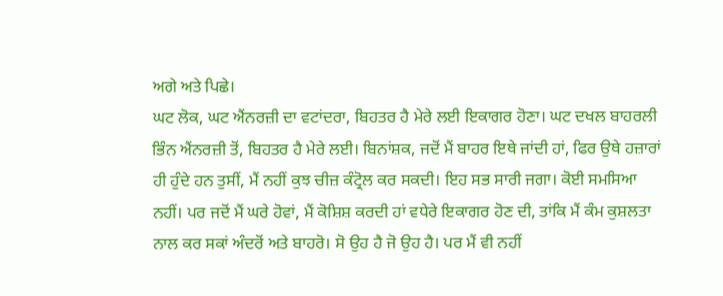ਅਗੇ ਅਤੇ ਪਿਛੇ।
ਘਟ ਲੋਕ, ਘਟ ਐਂਨਰਜ਼ੀ ਦਾ ਵਟਾਂਦਰਾ, ਬਿਹਤਰ ਹੈ ਮੇਰੇ ਲਈ ਇਕਾਗਰ ਹੋਣਾ। ਘਟ ਦਖਲ ਬਾਹਰਲੀ ਭਿੰਨ ਐਂਨਰਜ਼ੀ ਤੋਂ, ਬਿਹਤਰ ਹੈ ਮੇਰੇ ਲਈ। ਬਿਨਾਂਸ਼ਕ, ਜਦੋਂ ਮੈਂ ਬਾਹਰ ਇਥੇ ਜਾਂਦੀ ਹਾਂ, ਫਿਰ ਉਥੇ ਹਜ਼ਾਰਾਂ ਹੀ ਹੁੰਦੇ ਹਨ ਤੁਸੀਂ, ਮੈਂ ਨਹੀਂ ਕੁਝ ਚੀਜ਼ ਕੰਟ੍ਰੋਲ ਕਰ ਸਕਦੀ। ਇਹ ਸਭ ਸਾਰੀ ਜਗਾ। ਕੋਈ ਸਮਸਿਆ ਨਹੀਂ। ਪਰ ਜਦੋਂ ਮੈਂ ਘਰੇ ਹੋਵਾਂ, ਮੈਂ ਕੋਸ਼ਿਸ਼ ਕਰਦੀ ਹਾਂ ਵਧੇਰੇ ਇਕਾਗਰ ਹੋਣ ਦੀ, ਤਾਂਕਿ ਮੈਂ ਕੰਮ ਕੁਸ਼ਲਤਾ ਨਾਲ ਕਰ ਸਕਾਂ ਅੰਦਰੋਂ ਅਤੇ ਬਾਹਰੋ। ਸੋ ਉਹ ਹੈ ਜੋ ਉਹ ਹੈ। ਪਰ ਮੈਂ ਵੀ ਨਹੀਂ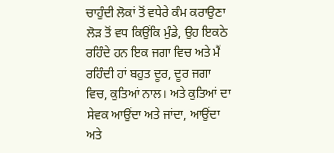ਚਾਹੁੰਦੀ ਲੋਕਾਂ ਤੋਂ ਵਧੇਰੇ ਕੰਮ ਕਰਾਉਣਾ ਲੋੜ ਤੋਂ ਵਧ ਕਿਉਂਕਿ ਮੁੰਡੇ, ਉਹ ਇਕਠੇ ਰਹਿੰਦੇ ਹਨ ਇਕ ਜਗਾ ਵਿਚ ਅਤੇ ਮੈਂ ਰਹਿੰਦੀ ਹਾਂ ਬਹੁਤ ਦੂਰ, ਦੂਰ ਜਗਾ ਵਿਚ, ਕੁਤਿਆਂ ਨਾਲ। ਅਤੇ ਕੁਤਿਆਂ ਦਾ ਸੇਵਕ ਆਉਂਦਾ ਅਤੇ ਜਾਂਦਾ, ਆਉਂਦਾ ਅਤੇ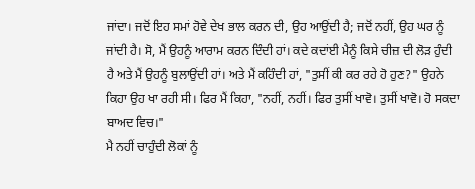ਜਾਂਦਾ। ਜਦੋਂ ਇਹ ਸਮਾਂ ਹੋਵੇ ਦੇਖ ਭਾਲ ਕਰਨ ਦੀ, ਉਹ ਆਉਂਦੀ ਹੈ; ਜਦੋਂ ਨਹੀਂ, ਉਹ ਘਰ ਨੂੰ ਜਾਂਦੀ ਹੈ। ਸੋ, ਮੈਂ ਉਹਨੂੰ ਆਰਾਮ ਕਰਨ ਦਿੰਦੀ ਹਾਂ। ਕਦੇ ਕਦਾਂਈ ਮੈਨੂੰ ਕਿਸੇ ਚੀਜ਼ ਦੀ ਲੋੜ ਹੁੰਦੀ ਹੈ ਅਤੇ ਮੈਂ ਉਹਨੂੰ ਬੁਲਾਉਂਦੀ ਹਾਂ। ਅਤੇ ਮੈਂ ਕਹਿੰਦੀ ਹਾਂ, "ਤੁਸੀਂ ਕੀ ਕਰ ਰਹੇ ਹੋ ਹੁਣ?" ਉਹਨੇ ਕਿਹਾ ਉਹ ਖਾ ਰਹੀ ਸੀ। ਫਿਰ ਮੈਂ ਕਿਹਾ, "ਨਹੀਂ, ਨਹੀਂ। ਫਿਰ ਤੁਸੀਂ ਖਾਵੋ। ਤੁਸੀਂ ਖਾਵੋ। ਹੋ ਸਕਦਾ ਬਾਅਦ ਵਿਚ।"
ਮੈ ਨਹੀਂ ਚਾਹੁੰਦੀ ਲੋਕਾਂ ਨੂੰ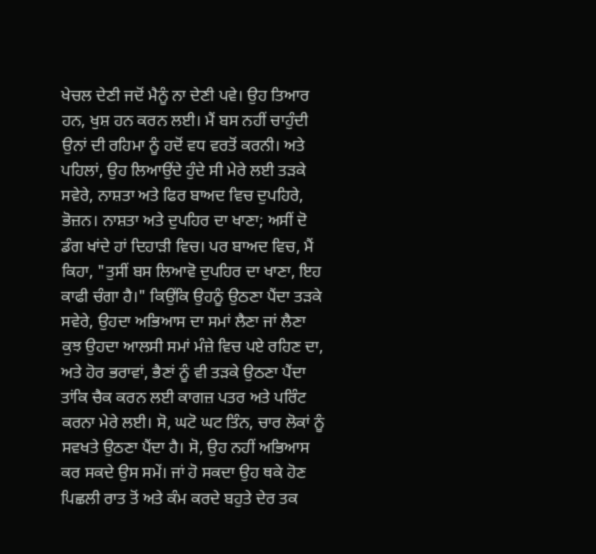ਖੇਚਲ ਦੇਣੀ ਜਦੋਂ ਮੈਨੂੰ ਨਾ ਦੇਣੀ ਪਵੇ। ਉਹ ਤਿਆਰ ਹਨ, ਖੁਸ਼ ਹਨ ਕਰਨ ਲਈ। ਮੈਂ ਬਸ ਨਹੀਂ ਚਾਹੁੰਦੀ ਉਨਾਂ ਦੀ ਰਹਿਮਾ ਨੂੰ ਹਦੋਂ ਵਧ ਵਰਤੋਂ ਕਰਨੀ। ਅਤੇ ਪਹਿਲਾਂ, ਉਹ ਲਿਆਉਂਦੇ ਹੁੰਦੇ ਸੀ ਮੇਰੇ ਲਈ ਤੜਕੇ ਸਵੇਰੇ, ਨਾਸ਼ਤਾ ਅਤੇ ਫਿਰ ਬਾਅਦ ਵਿਚ ਦੁਪਹਿਰੇ, ਭੋਜ਼ਨ। ਨਾਸ਼ਤਾ ਅਤੇ ਦੁਪਹਿਰ ਦਾ ਖਾਣਾ; ਅਸੀਂ ਦੋ ਡੰਗ ਖਾਂਦੇ ਹਾਂ ਦਿਹਾੜੀ ਵਿਚ। ਪਰ ਬਾਅਦ ਵਿਚ, ਮੈਂ ਕਿਹਾ, "ਤੁਸੀਂ ਬਸ ਲਿਆਵੋ ਦੁਪਹਿਰ ਦਾ ਖਾਣਾ, ਇਹ ਕਾਫੀ ਚੰਗਾ ਹੈ।" ਕਿਉਂਕਿ ਉਹਨੂੰ ਉਠਣਾ ਪੈਂਦਾ ਤੜਕੇ ਸਵੇਰੇ, ਉਹਦਾ ਅਭਿਆਸ ਦਾ ਸਮਾਂ ਲੈਣਾ ਜਾਂ ਲੈਣਾ ਕੁਝ ਉਹਦਾ ਆਲਸੀ ਸਮਾਂ ਮੰਜ਼ੇ ਵਿਚ ਪਏ ਰਹਿਣ ਦਾ, ਅਤੇ ਹੋਰ ਭਰਾਵਾਂ, ਭੈਣਾਂ ਨੂੰ ਵੀ ਤੜਕੇ ਉਠਣਾ ਪੈਂਦਾ ਤਾਂਕਿ ਚੈਕ ਕਰਨ ਲਈ ਕਾਗਜ਼ ਪਤਰ ਅਤੇ ਪਰਿੰਟ ਕਰਨਾ ਮੇਰੇ ਲਈ। ਸੋ, ਘਟੋ ਘਟ ਤਿੰਨ, ਚਾਰ ਲੋਕਾਂ ਨੂੰ ਸਵਖਤੇ ਉਠਣਾ ਪੈਂਦਾ ਹੈ। ਸੋ, ਉਹ ਨਹੀਂ ਅਭਿਆਸ ਕਰ ਸਕਦੇ ਉਸ ਸਮੇਂ। ਜਾਂ ਹੋ ਸਕਦਾ ਉਹ ਥਕੇ ਹੋਣ ਪਿਛਲੀ ਰਾਤ ਤੋਂ ਅਤੇ ਕੰਮ ਕਰਦੇ ਬਹੁਤੇ ਦੇਰ ਤਕ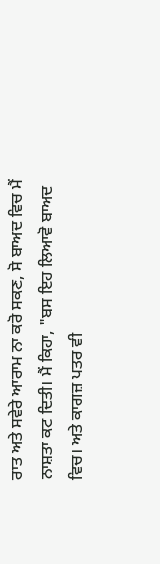ਰਾਤ ਅਤੇ ਸਵੇਰੇ ਆਰਾਮ ਨਾ ਕਰੋ ਸਕਣ, ਸੋ ਬਾਅਦ ਵਿਚ ਮੈਂ ਨਾਸ਼ਤਾ ਕਟ ਦਿਤੀ। ਮੈਂ ਕਿਹਾ, "ਬਸ ਇਹ ਲਿਆਵੋ ਬਾਅਦ ਵਿਚ। ਅਤੇ ਕਾਗਜ਼ ਪਤਰ ਵੀ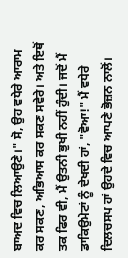ਬਾਅਦ ਵਿਚ ਲਿਆਉਣੇ।" ਸੋ, ਉਹ ਵਧੇਰੇ ਆਰਾਮ ਕਰ ਸਕਣ, ਅਭਿਆਸ ਕਰ ਸਕਣ ਸਵੇਰੇ। ਅਤੇ ਇਥੋਂ ਤਕ ਫਿਰ ਵੀ, ਮੈਂ ਉਤਨੀ ਭੁਖੀ ਨਹੀਂ ਹੁੰਦੀ। ਜਦੋਂ ਮੈਂ ਡਾਕਿਉਮੇਟਾਂ ਨੂੰ ਦੇਖਦੀ ਹਾਂ, "ਵੋਆ!" ਮੈਂ ਵਧੇਰੇ ਦਿਲਚਸਪ ਹਾਂ ਉਹਦੇ ਵਿਚ ਆਪਣੇ ਭੋਜ਼ਨ ਨਾਲੋਂ।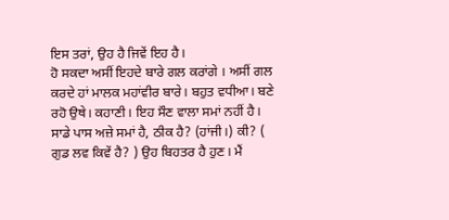ਇਸ ਤਰਾਂ, ਉਹ ਹੈ ਜਿਵੇਂ ਇਹ ਹੈ।
ਹੋ ਸਕਦਾ ਅਸੀਂ ਇਹਦੇ ਬਾਰੇ ਗਲ ਕਰਾਂਗੇ । ਅਸੀਂ ਗਲ ਕਰਦੇ ਹਾਂ ਮਾਲਕ ਮਹਾਂਵੀਰ ਬਾਰੇ। ਬਹੁਤ ਵਧੀਆ। ਬਣੇ ਰਹੋ ਉਥੇ। ਕਹਾਣੀ। ਇਹ ਸੌਣ ਵਾਲਾ ਸਮਾਂ ਨਹੀਂ ਹੈ। ਸਾਡੇ ਪਾਸ ਅਜ਼ੇ ਸਮਾਂ ਹੈ, ਠੀਕ ਹੈ? (ਹਾਂਜੀ।) ਕੀ? ( ਗੁਡ ਲਵ ਕਿਵੇਂ ਹੈ? ) ਉਹ ਬਿਹਤਰ ਹੈ ਹੁਣ। ਮੈਂ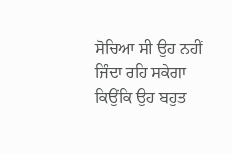ਸੋਚਿਆ ਸੀ ਉਹ ਨਹੀਂ ਜਿੰਦਾ ਰਹਿ ਸਕੇਗਾ ਕਿਉਂਕਿ ਉਹ ਬਹੁਤ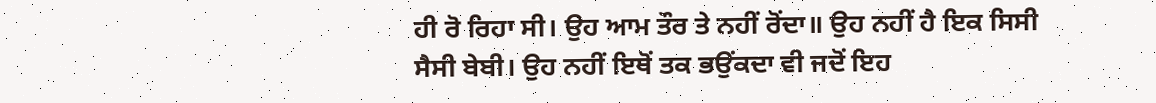ਹੀ ਰੋ ਰਿਹਾ ਸੀ। ਉਹ ਆਮ ਤੌਰ ਤੇ ਨਹੀਂ ਰੋਂਦਾ॥ ਉਹ ਨਹੀਂ ਹੈ ਇਕ ਸਿਸੀ ਸੈਸੀ ਬੇਬੀ। ਉਹ ਨਹੀਂ ਇਥੋਂ ਤਕ ਭਉਂਕਦਾ ਵੀ ਜਦੋਂ ਇਹ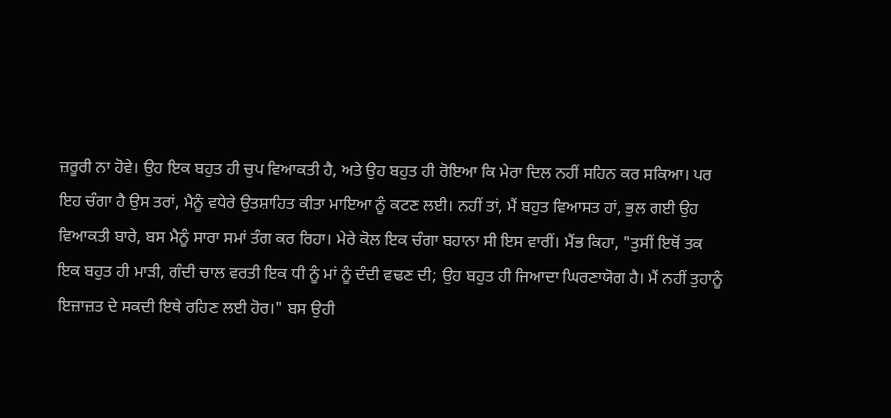ਜ਼ਰੂਰੀ ਨਾ ਹੋਵੇ। ਉਹ ਇਕ ਬਹੁਤ ਹੀ ਚੁਪ ਵਿਆਕਤੀ ਹੈ, ਅਤੇ ਉਹ ਬਹੁਤ ਹੀ ਰੋਇਆ ਕਿ ਮੇਰਾ ਦਿਲ ਨਹੀਂ ਸਹਿਨ ਕਰ ਸਕਿਆ। ਪਰ ਇਹ ਚੰਗਾ ਹੈ ਉਸ ਤਰਾਂ, ਮੈਨੂੰ ਵਧੇਰੇ ਉਤਸ਼ਾਹਿਤ ਕੀਤਾ ਮਾਇਆ ਨੂੰ ਕਟਣ ਲਈ। ਨਹੀਂ ਤਾਂ, ਮੈਂ ਬਹੁਤ ਵਿਆਸਤ ਹਾਂ, ਭੁਲ ਗਈ ਉਹ ਵਿਆਕਤੀ ਬਾਰੇ, ਬਸ ਮੈਨੂੰ ਸਾਰਾ ਸਮਾਂ ਤੰਗ ਕਰ ਰਿਹਾ। ਮੇਰੇ ਕੋਲ ਇਕ ਚੰਗਾ ਬਹਾਨਾ ਸੀ ਇਸ ਵਾਰੀਂ। ਮੈਂਭ ਕਿਹਾ, "ਤੁਸੀਂ ਇਥੋਂ ਤਕ ਇਕ ਬਹੁਤ ਹੀ ਮਾੜੀ, ਗੰਦੀ ਚਾਲ ਵਰਤੀ ਇਕ ਧੀ ਨੂੰ ਮਾਂ ਨੂੰ ਦੰਦੀ ਵਢਣ ਦੀ; ਉਹ ਬਹੁਤ ਹੀ ਜਿਆਦਾ ਘਿਰਣਾਯੋਗ ਹੈ। ਮੈਂ ਨਹੀਂ ਤੁਹਾਨੂੰ ਇਜ਼ਾਜ਼ਤ ਦੇ ਸਕਦੀ ਇਥੇ ਰਹਿਣ ਲਈ ਹੋਰ।" ਬਸ ਉਹੀ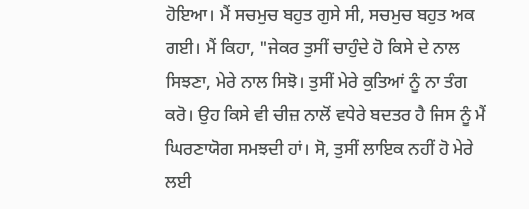ਹੋਇਆ। ਮੈਂ ਸਚਮੁਚ ਬਹੁਤ ਗੁਸੇ ਸੀ, ਸਚਮੁਚ ਬਹੁਤ ਅਕ ਗਈ। ਮੈਂ ਕਿਹਾ, "ਜੇਕਰ ਤੁਸੀਂ ਚਾਹੁੰਦੇ ਹੋ ਕਿਸੇ ਦੇ ਨਾਲ ਸਿਝਣਾ, ਮੇਰੇ ਨਾਲ ਸਿਝੋ। ਤੁਸੀਂ ਮੇਰੇ ਕੁਤਿਆਂ ਨੂੰ ਨਾ ਤੰਗ ਕਰੋ। ਉਹ ਕਿਸੇ ਵੀ ਚੀਜ਼ ਨਾਲੋਂ ਵਧੇਰੇ ਬਦਤਰ ਹੈ ਜਿਸ ਨੂੰ ਮੈਂ ਘਿਰਣਾਯੋਗ ਸਮਝਦੀ ਹਾਂ। ਸੋ, ਤੁਸੀਂ ਲਾਇਕ ਨਹੀਂ ਹੋ ਮੇਰੇ ਲਈ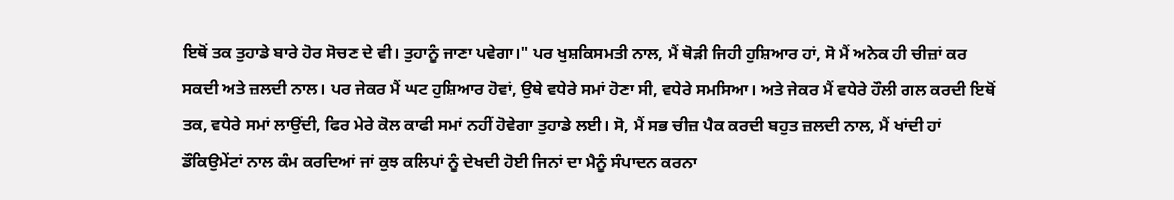ਇਥੋਂ ਤਕ ਤੁਹਾਡੇ ਬਾਰੇ ਹੋਰ ਸੋਚਣ ਦੇ ਵੀ। ਤੁਹਾਨੂੰ ਜਾਣਾ ਪਵੇਗਾ।" ਪਰ ਖੁਸ਼ਕਿਸਮਤੀ ਨਾਲ, ਮੈਂ ਥੋੜੀ ਜਿਹੀ ਹੁਸ਼ਿਆਰ ਹਾਂ, ਸੋ ਮੈਂ ਅਨੇਕ ਹੀ ਚੀਜ਼ਾਂ ਕਰ ਸਕਦੀ ਅਤੇ ਜ਼ਲਦੀ ਨਾਲ। ਪਰ ਜੇਕਰ ਮੈਂ ਘਟ ਹੁਸ਼ਿਆਰ ਹੋਵਾਂ, ਉਥੇ ਵਧੇਰੇ ਸਮਾਂ ਹੋਣਾ ਸੀ, ਵਧੇਰੇ ਸਮਸਿਆ। ਅਤੇ ਜੇਕਰ ਮੈਂ ਵਧੇਰੇ ਹੌਲੀ ਗਲ ਕਰਦੀ ਇਥੋਂ ਤਕ, ਵਧੇਰੇ ਸਮਾਂ ਲਾਉਂਦੀ, ਫਿਰ ਮੇਰੇ ਕੋਲ ਕਾਫੀ ਸਮਾਂ ਨਹੀਂ ਹੋਵੇਗਾ ਤੁਹਾਡੇ ਲਈ। ਸੋ, ਮੈਂ ਸਭ ਚੀਜ਼ ਪੈਕ ਕਰਦੀ ਬਹੁਤ ਜ਼ਲਦੀ ਨਾਲ, ਮੈਂ ਖਾਂਦੀ ਹਾਂ ਡੌਕਿਉਮੇਂਟਾਂ ਨਾਲ ਕੰਮ ਕਰਦਿਆਂ ਜਾਂ ਕੁਝ ਕਲਿਪਾਂ ਨੂੰ ਦੇਖਦੀ ਹੋਈ ਜਿਨਾਂ ਦਾ ਮੈਨੂੰ ਸੰਪਾਦਨ ਕਰਨਾ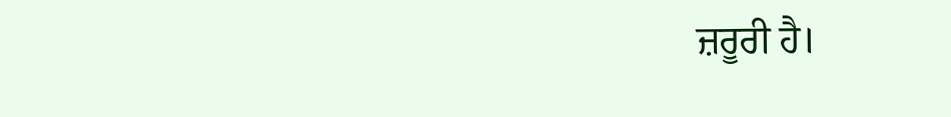ਜ਼ਰੂਰੀ ਹੈ।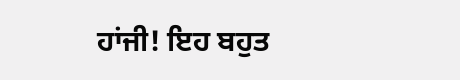ਹਾਂਜੀ! ਇਹ ਬਹੁਤ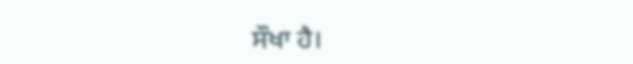ਸੌਖਾ ਹੈ।